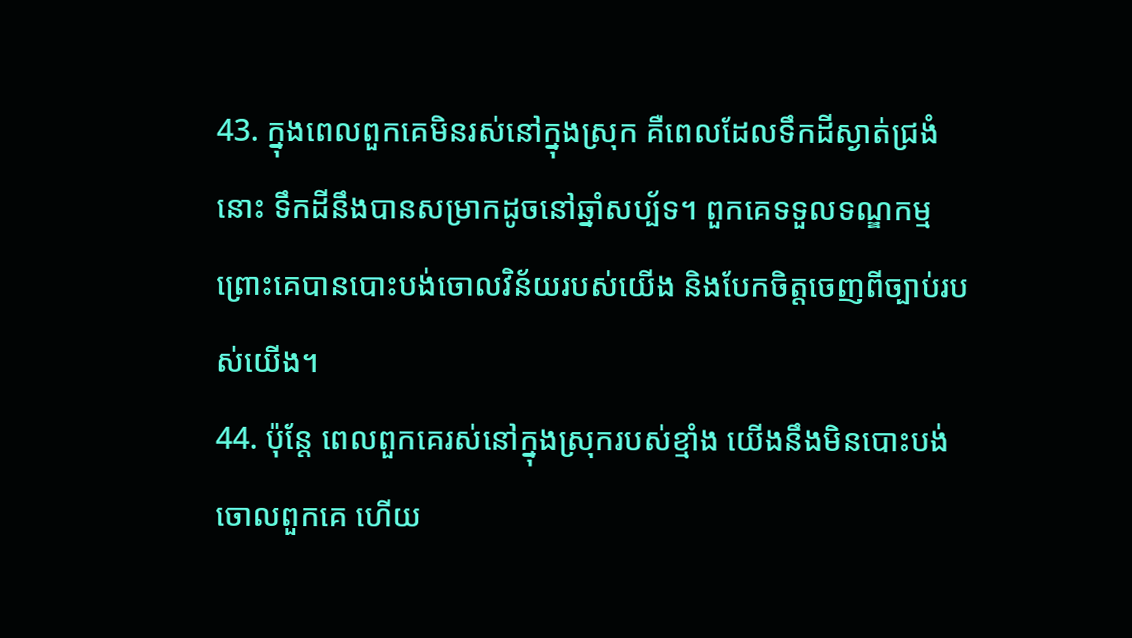43. ក្នុងពេលពួកគេមិនរស់នៅក្នុងស្រុក គឺពេលដែលទឹកដីស្ងាត់ជ្រងំនោះ ទឹកដីនឹងបានសម្រាកដូចនៅឆ្នាំសប្ប័ទ។ ពួកគេទទួលទណ្ឌកម្ម ព្រោះគេបានបោះបង់ចោលវិន័យរបស់យើង និងបែកចិត្តចេញពីច្បាប់របស់យើង។
44. ប៉ុន្តែ ពេលពួកគេរស់នៅក្នុងស្រុករបស់ខ្មាំង យើងនឹងមិនបោះបង់ចោលពួកគេ ហើយ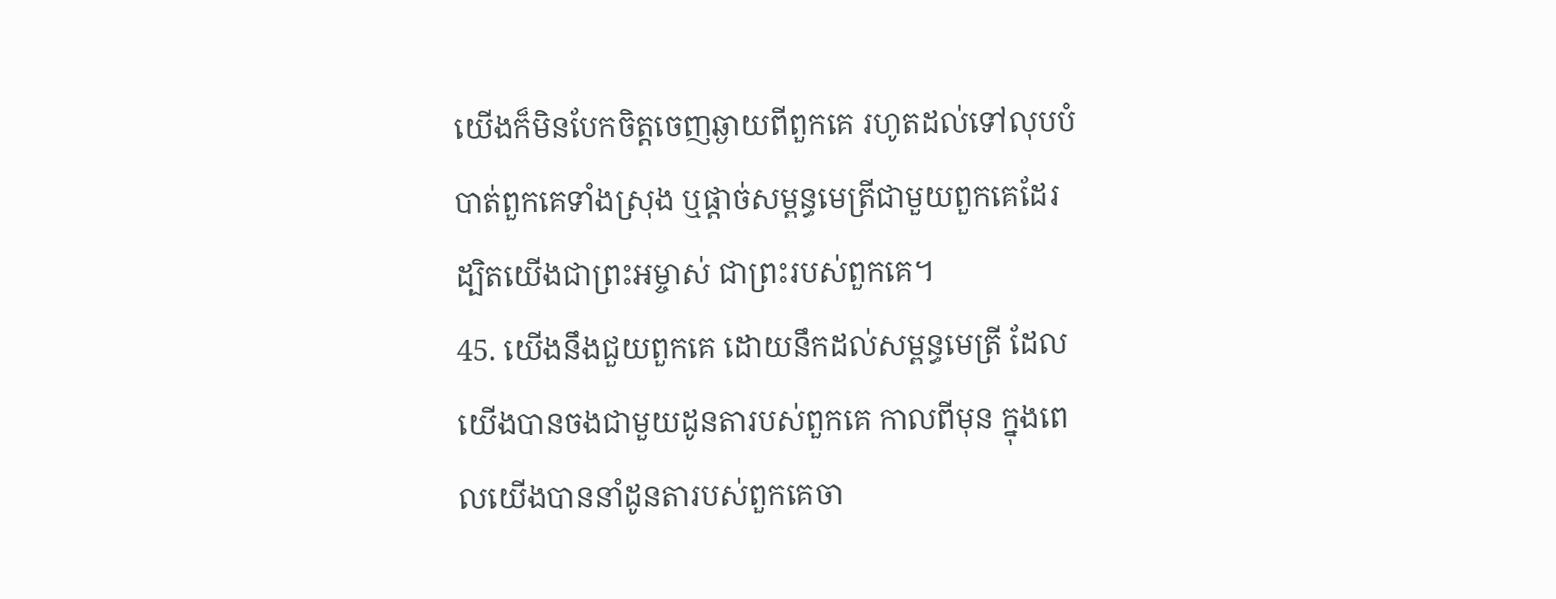យើងក៏មិនបែកចិត្តចេញឆ្ងាយពីពួកគេ រហូតដល់ទៅលុបបំបាត់ពួកគេទាំងស្រុង ឬផ្ដាច់សម្ពន្ធមេត្រីជាមួយពួកគេដែរ ដ្បិតយើងជាព្រះអម្ចាស់ ជាព្រះរបស់ពួកគេ។
45. យើងនឹងជួយពួកគេ ដោយនឹកដល់សម្ពន្ធមេត្រី ដែលយើងបានចងជាមួយដូនតារបស់ពួកគេ កាលពីមុន ក្នុងពេលយើងបាននាំដូនតារបស់ពួកគេចា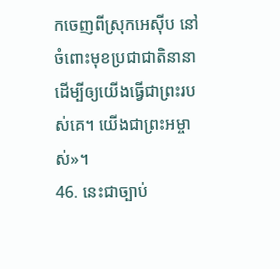កចេញពីស្រុកអេស៊ីប នៅចំពោះមុខប្រជាជាតិនានា ដើម្បីឲ្យយើងធ្វើជាព្រះរបស់គេ។ យើងជាព្រះអម្ចាស់»។
46. នេះជាច្បាប់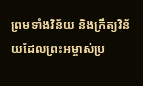ព្រមទាំងវិន័យ និងក្រឹត្យវិន័យដែលព្រះអម្ចាស់ប្រ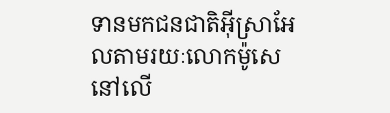ទានមកជនជាតិអ៊ីស្រាអែលតាមរយៈលោកម៉ូសេ នៅលើ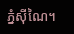ភ្នំស៊ីណៃ។